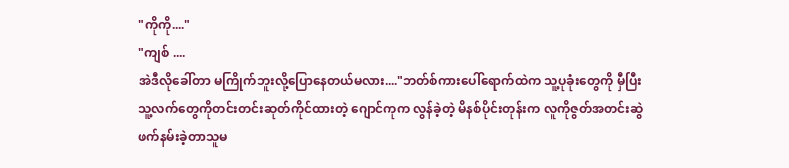"ကိုကို...."
"ကျစ် ....
အဲဒီလိုခေါ်တာ မကြိုက်ဘူးလို့ပြောနေတယ်မလား...."ဘတ်စ်ကားပေါ်ရောက်ထဲက သူ့ပုခုံးတွေကို မှီပြီး သူ့လက်တွေကိုတင်းတင်းဆုတ်ကိုင်ထားတဲ့ ဂျောင်ကုက လွန်ခဲ့တဲ့ မိနစ်ပိုင်းတုန်းက လူကိုဇွတ်အတင်းဆွဲဖက်နမ်းခဲ့တာသူမ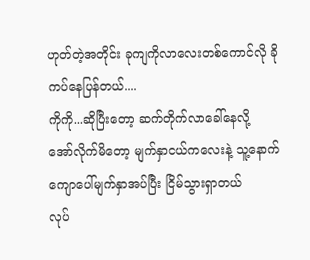ဟုတ်တဲ့အတိုင်း ခုကျကိုလာလေးတစ်ကောင်လို ခိုကပ်နေပြန်တယ်....
ကိုကို...ဆိုပြီးတော့ ဆက်တိုက်လာခေါ်နေလို့
အော်လိုက်မိတော့ မျက်နှာငယ်ကလေးနဲ့ သူ့နောက်ကျောပေါ်မျက်နှာအပ်ပြီး ငြိမ်သွားရှာတယ်
လုပ်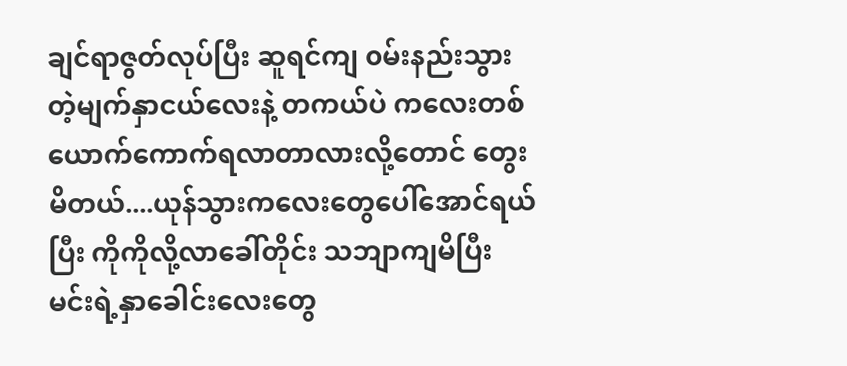ချင်ရာဇွတ်လုပ်ပြီး ဆူရင်ကျ ၀မ်းနည်းသွားတဲ့မျက်နှာငယ်လေးနဲ့ တကယ်ပဲ ကလေးတစ်ယောက်ကောက်ရလာတာလားလို့တောင် တွေးမိတယ်....ယုန်သွားကလေးတွေပေါ်အောင်ရယ်ပြီး ကိုကိုလို့လာခေါ်တိုင်း သဘျာကျမိပြီး မင်းရဲ့နှာခေါင်းလေးတွေ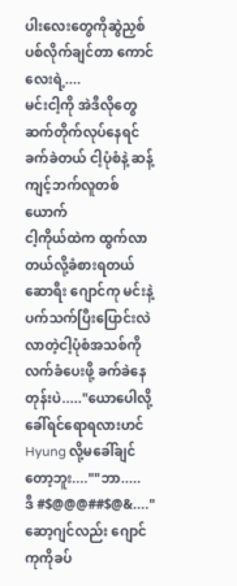ပါးလေးတွေကိုဆွဲညှစ်ပစ်လိုက်ချင်တာ ကောင်လေးရဲ့....
မင်းငါ့ကို အဲဒီလိုတွေဆက်တိုက်လုပ်နေရင် ခက်ခဲတယ် ငါ့ပုံစံနဲ့ ဆန့်ကျင့်ဘက်လူတစ်ယောက်
ငါ့ကိုယ်ထဲက ထွက်လာတယ်လို့ခံစားရတယ်
ဆောရီး ဂျောင်ကု မင်းနဲ့ပက်သက်ပြီးပြောင်းလဲလာတဲ့ငါ့ပုံစံအသစ်ကို လက်ခံပေးဖို့ ခက်ခဲနေတုန်းပဲ....."ယောပေါလို့ခေါ်ရင်ရောရလားဟင်
Hyung လို့မခေါ်ချင်တော့ဘူး....""ဘာ.....
ဒီ #$@@@##$@&...."ဆော့ဂျင်လည်း ဂျောင်ကုကိုခပ်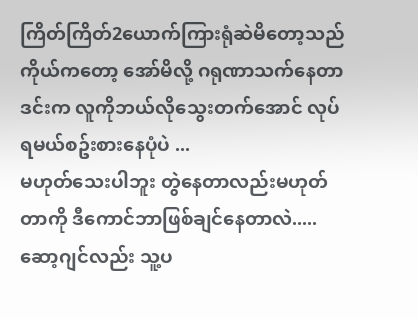ကြိတ်ကြိတ်2ယောက်ကြားရုံဆဲမိတော့သည်
ကိုယ်ကတော့ အော်မိလို့ ဂရုဏာသက်နေတာ
ဒင်းက လူကိုဘယ်လိုသွေးတက်အောင် လုပ်ရမယ်စဥ်းစားနေပုံပဲ ...
မဟုတ်သေးပါဘူး တွဲနေတာလည်းမဟုတ်တာကို ဒီကောင်ဘာဖြစ်ချင်နေတာလဲ.....ဆော့ဂျင်လည်း သူ့ပ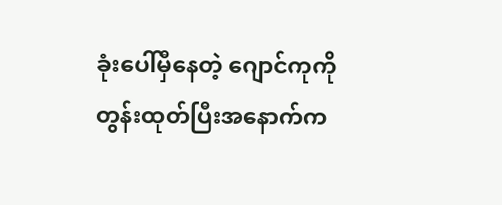ခုံးပေါ်မှီနေတဲ့ ဂျောင်ကုကိုတွန်းထုတ်ပြီးအနောက်က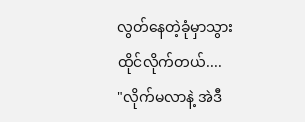လွတ်နေတဲ့ခုံမှာသွားထိုင်လိုက်တယ်....
"လိုက်မလာနဲ့ အဲဒီ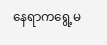နေရာကရွေ့မ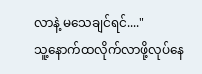လာနဲ့ မသေချင်ရင်...."
သူ့နောက်ထလိုက်လာဖို့လုပ်နေ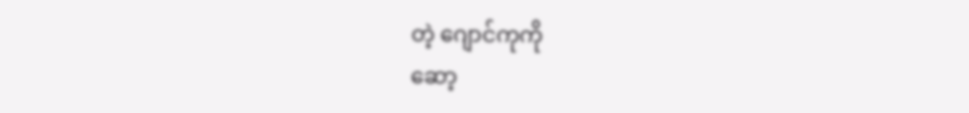တဲ့ ဂျောင်ကုကို
ဆော့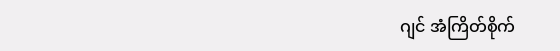ဂျင် အံကြိတ်စိုက်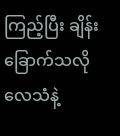ကြည့်ပြီး ချိန်းခြောက်သလိုလေသံနဲ့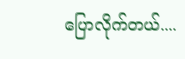ပြောလိုက်တယ်....